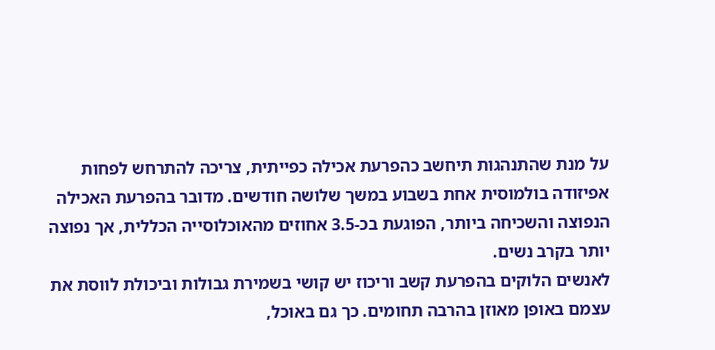על מנת שהתנהגות תיחשב כהפרעת אכילה כפייתית, צריכה להתרחש לפחות אפיזודה בולמוסית אחת בשבוע במשך שלושה חודשים. מדובר בהפרעת האכילה הנפוצה והשכיחה ביותר, הפוגעת בכ-3.5 אחוזים מהאוכלוסייה הכללית, אך נפוצה יותר בקרב נשים.
לאנשים הלוקים בהפרעת קשב וריכוז יש קושי בשמירת גבולות וביכולת לווסת את עצמם באופן מאוזן בהרבה תחומים. כך גם באוכל,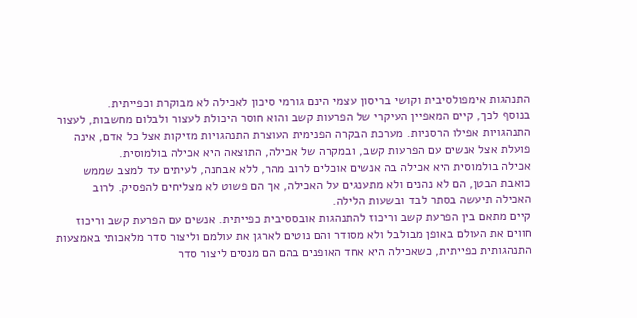התנהגות אימפולסיבית וקושי בריסון עצמי הינם גורמי סיכון לאכילה לא מבוקרת וכפייתית.
בנוסף לכך, קיים המאפיין העיקרי של הפרעות קשב והוא חוסר היכולת לעצור ולבלום מחשבות, לעצור התנהגויות אפילו הרסניות. מערכת הבקרה הפנימית העוצרת התנהגויות מזיקות אצל כל אדם, אינה פועלת אצל אנשים עם הפרעות קשב, ובמקרה של אכילה, התוצאה היא אכילה בולמוסית.
אכילה בולמוסית היא אכילה בה אנשים אוכלים לרוב מהר, ללא אבחנה, לעיתים עד למצב שממש כואבת הבטן, הם לא נהנים ולא מתענגים על האכילה, אך הם פשוט לא מצליחים להפסיק. לרוב האכילה תיעשה בסתר לבד ובשעות הלילה.
קיים מתאם בין הפרעת קשב וריכוז להתנהגות אובססיבית כפייתית. אנשים עם הפרעת קשב וריכוז חווים את העולם באופן מבולבל ולא מסודר והם נוטים לארגן את עולמם וליצור סדר מלאכותי באמצעות התנהגותית כפייתית, כשאכילה היא אחד האופנים בהם הם מנסים ליצור סדר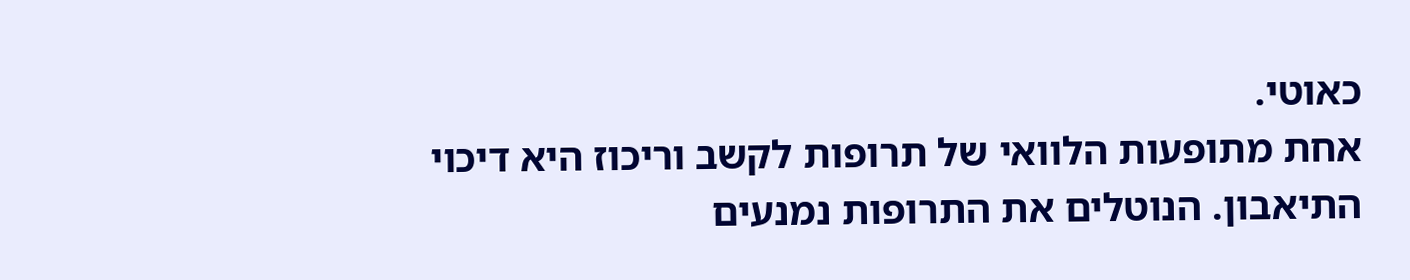כאוטי.
אחת מתופעות הלוואי של תרופות לקשב וריכוז היא דיכוי התיאבון. הנוטלים את התרופות נמנעים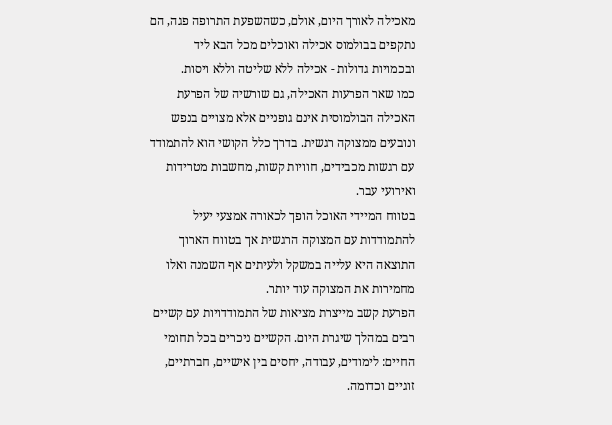מאכילה לאורך היום, אולם, כשהשפעת התרופה פגה, הם נתקפים בבולמוס אכילה ואוכלים מכל הבא ליד ובכמויות גדולות - אכילה ללא שליטה וללא ויסות.
כמו שאר הפרעות האכילה, גם שורשיה של הפרעת האכילה הבולמוסית אינם גופניים אלא מצויים בנפש ונובעים ממצוקה רגשית. בדרך כלל הקושי הוא להתמודד עם רגשות מכבידים, חוויות קשות, מחשבות מטרידות ואירועי עבר.
בטווח המיידי האוכל הופך לכאורה אמצעי יעיל להתמודדות עם המצוקה הרגשית אך בטווח הארוך התוצאה היא עלייה במשקל ולעיתים אף השמנה ואלו מחמירות את המצוקה עוד יותר.
הפרעת קשב מייצרת מציאות של התמודדויות עם קשיים רבים במהלך שיגרת היום. הקשיים ניכרים בכל תחומי החיים: לימודים, עבודה, יחסים בין אישיים, חברתיים, זוגיים וכדומה.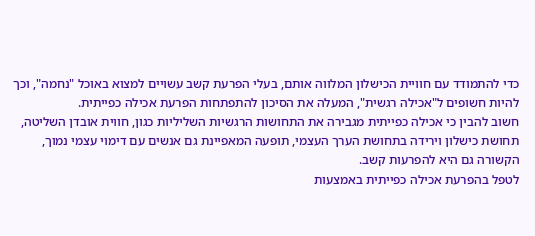כדי להתמודד עם חוויית הכישלון המלווה אותם, בעלי הפרעת קשב עשויים למצוא באוכל "נחמה", וכך להיות חשופים ל"אכילה רגשית", המעלה את הסיכון להתפתחות הפרעת אכילה כפייתית.
חשוב להבין כי אכילה כפייתית מגבירה את התחושות הרגשיות השליליות כגון, חווית אובדן השליטה, תחושת כישלון וירידה בתחושת הערך העצמי, תופעה המאפיינת גם אנשים עם דימוי עצמי נמוך, הקשורה גם היא להפרעות קשב.
לטפל בהפרעת אכילה כפייתית באמצעות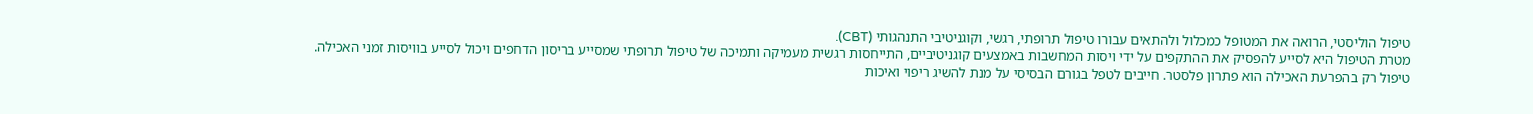טיפול הוליסטי, הרואה את המטופל כמכלול ולהתאים עבורו טיפול תרופתי, רגשי, וקוגניטיבי התנהגותי (CBT).
מטרת הטיפול היא לסייע להפסיק את ההתקפים על ידי ויסות המחשבות באמצעים קוגניטיביים, התייחסות רגשית מעמיקה ותמיכה של טיפול תרופתי שמסייע בריסון הדחפים ויכול לסייע בוויסות זמני האכילה.
טיפול רק בהפרעת האכילה הוא פתרון פלסטר. חייבים לטפל בגורם הבסיסי על מנת להשיג ריפוי ואיכות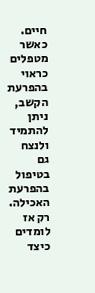חיים.
כאשר מטפלים כראוי בהפרעת הקשב, ניתן להתמיד ולנצח גם בטיפול בהפרעת האכילה. רק אז לומדים כיצד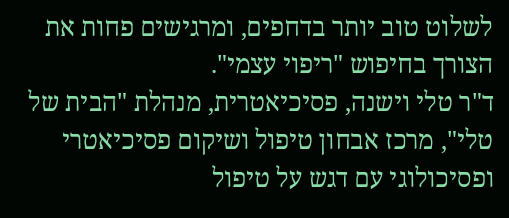לשלוט טוב יותר בדחפים, ומרגישים פחות את הצורך בחיפוש "ריפוי עצמי".
ד"ר טלי וישנה, פסיכיאטרית, מנהלת "הבית של טלי", מרכז אבחון טיפול ושיקום פסיכיאטרי ופסיכולוגי עם דגש על טיפול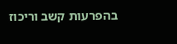בהפרעות קשב וריכוז